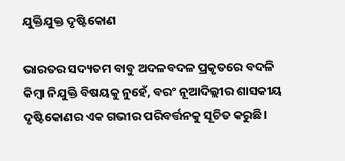ଯୁକ୍ତିଯୁକ୍ତ ଦୃଷ୍ଟିକୋଣ

ଭାରତର ସଦ୍ୟତମ ବାବୁ ଅଦଳବଦଳ ପ୍ରକୃତରେ ବଦଳି କିମ୍ବା ନିଯୁକ୍ତି ବିଷୟକୁ ନୁହେଁ, ବରଂ ନୂଆଦିଲ୍ଲୀର ଶାସକୀୟ ଦୃଷ୍ଟିକୋଣର ଏକ ଗଭୀର ପରିବର୍ତ୍ତନକୁ ସୂଚିତ କରୁଛି।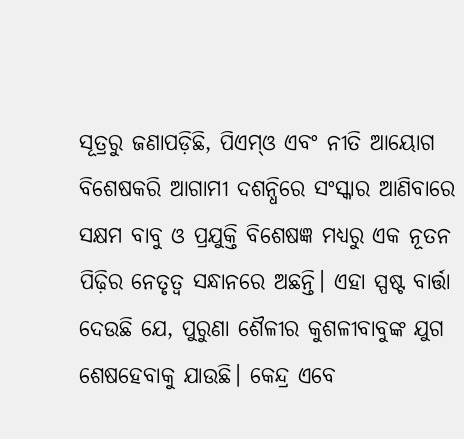ସୂତ୍ରରୁ ଜଣାପଡ଼ିଛି, ପିଏମ୍‌ଓ ଏବଂ ନୀତି ଆୟୋଗ ବିଶେଷକରି ଆଗାମୀ ଦଶନ୍ଧିରେ ସଂସ୍କାର ଆଣିବାରେ ସକ୍ଷମ ବାବୁ ଓ ପ୍ରଯୁକ୍ତି ବିଶେଷଜ୍ଞ ମଧ୍ୟରୁ ଏକ ନୂତନ ପିଢ଼ିର ନେତୃତ୍ୱ ସନ୍ଧାନରେ ଅଛନ୍ତି। ଏହା ସ୍ପଷ୍ଟ ବାର୍ତ୍ତା ଦେଉଛି ଯେ, ପୁରୁଣା ଶୈଳୀର କୁଶଳୀବାବୁଙ୍କ ଯୁଗ ଶେଷହେବାକୁ ଯାଉଛି। କେନ୍ଦ୍ର ଏବେ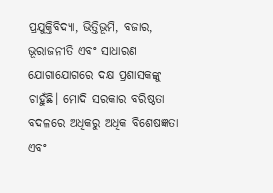ପ୍ରଯୁକ୍ତିବିଦ୍ୟା, ଭିତ୍ତିଭୂମି, ବଜାର, ଭୂରାଜନୀତି ଏବଂ ସାଧାରଣ ଯୋଗାଯୋଗରେ ଦକ୍ଷ ପ୍ରଶାସକଙ୍କୁ ଚାହୁଁଛି। ମୋଦି ସରକାର ବରିଷ୍ଠତା ବଦଳରେ ଅଧିକରୁ ଅଧିକ ବିଶେଷଜ୍ଞତା ଏବଂ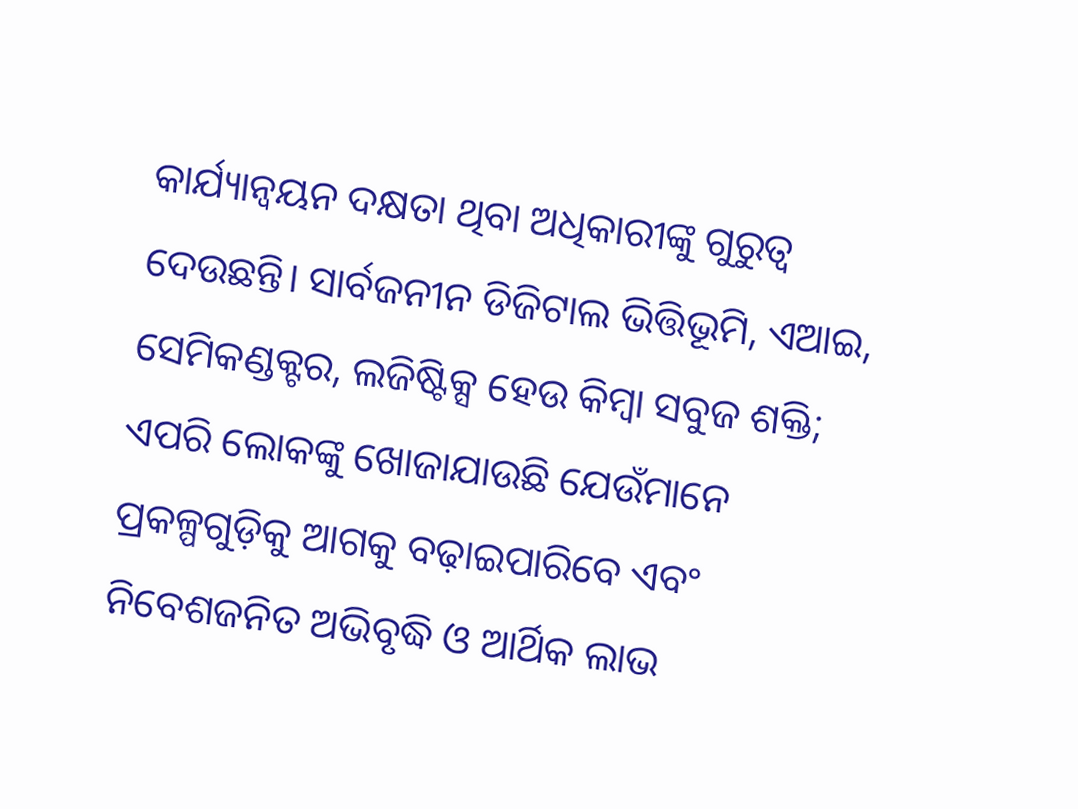କାର୍ଯ୍ୟାନ୍ବୟନ ଦକ୍ଷତା ଥିବା ଅଧିକାରୀଙ୍କୁ ଗୁରୁତ୍ୱ ଦେଉଛନ୍ତି। ସାର୍ବଜନୀନ ଡିଜିଟାଲ ଭିତ୍ତିଭୂମି, ଏଆଇ, ସେମିକଣ୍ଡକ୍ଟର, ଲଜିଷ୍ଟିକ୍ସ ହେଉ କିମ୍ବା ସବୁଜ ଶକ୍ତି; ଏପରି ଲୋକଙ୍କୁ ଖୋଜାଯାଉଛି ଯେଉଁମାନେ ପ୍ରକଳ୍ପଗୁଡ଼ିକୁ ଆଗକୁ ବଢ଼ାଇପାରିବେ ଏବଂ ନିବେଶଜନିତ ଅଭିବୃଦ୍ଧି ଓ ଆର୍ଥିକ ଲାଭ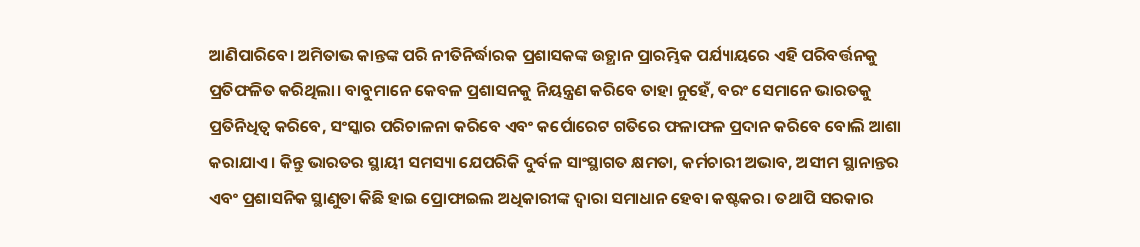ଆଣିପାରିବେ। ଅମିତାଭ କାନ୍ତଙ୍କ ପରି ନୀତିନିର୍ଦ୍ଧାରକ ପ୍ରଶାସକଙ୍କ ଉତ୍ଥାନ ପ୍ରାରମ୍ଭିକ ପର୍ଯ୍ୟାୟରେ ଏହି ପରିବର୍ତ୍ତନକୁ ପ୍ରତିଫଳିତ କରିଥିଲା। ବାବୁମାନେ କେବଳ ପ୍ରଶାସନକୁ ନିୟନ୍ତ୍ରଣ କରିବେ ତାହା ନୁହେଁ, ବରଂ ସେମାନେ ଭାରତକୁ ପ୍ରତିନିଧିତ୍ୱ କରିବେ, ସଂସ୍କାର ପରିଚାଳନା କରିବେ ଏବଂ କର୍ପୋରେଟ ଗତିରେ ଫଳାଫଳ ପ୍ରଦାନ କରିବେ ବୋଲି ଆଶା କରାଯାଏ। କିନ୍ତୁ ଭାରତର ସ୍ଥାୟୀ ସମସ୍ୟା ଯେପରିକି ଦୁର୍ବଳ ସାଂସ୍ଥାଗତ କ୍ଷମତା, କର୍ମଚାରୀ ଅଭାବ, ଅସୀମ ସ୍ଥାନାନ୍ତର ଏବଂ ପ୍ରଶାସନିକ ସ୍ଥାଣୁତା କିଛି ହାଇ ପ୍ରୋଫାଇଲ ଅଧିକାରୀଙ୍କ ଦ୍ୱାରା ସମାଧାନ ହେବା କଷ୍ଟକର। ତଥାପି ସରକାର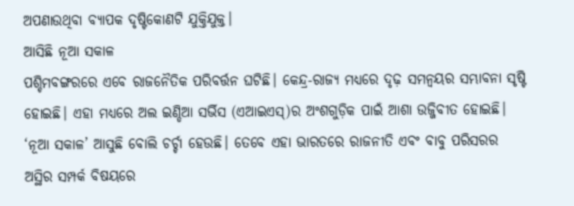ଅପଣାଉଥିବା ବ୍ୟାପକ ଦୃଷ୍ଟିକୋଣଟି ଯୁକ୍ତିଯୁକ୍ତ।
ଆସିଛି ନୂଆ ସକାଳ
ପଶ୍ଚିମବଙ୍ଗରରେ ଏବେ ରାଜନୈତିକ ପରିବର୍ତ୍ତନ ଘଟିଛି। କେନ୍ଦ୍ର-ରାଜ୍ୟ ମଧ୍ୟରେ ଦୃଢ଼ ସମନ୍ବୟର ସମ୍ଭାବନା ସୃଷ୍ଟି ହୋଇଛି। ଏହା ମଧ୍ୟରେ ଅଲ ଇଣ୍ଡିଆ ସର୍ଭିସ (ଏଆଇଏସ୍‌)ର ଅଂଶଗୁଡ଼ିକ ପାଇଁ ଆଶା ଉଜ୍ଜିବୀତ ହୋଇଛି। ‘ନୂଆ ସକାଳ’ ଆସୁଛି ବୋଲି ଚର୍ଚ୍ଚା ହେଉଛି। ତେବେ ଏହା ଭାରତରେ ରାଜନୀତି ଏବଂ ବାବୁ ପରିସରର ଅସ୍ଥିର ସମ୍ପର୍କ ବିଷୟରେ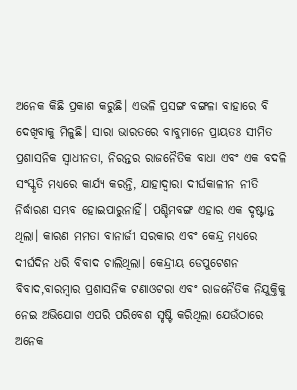ଅନେକ କିଛି ପ୍ରକାଶ କରୁଛି। ଏଭଳି ପ୍ରସଙ୍ଗ ବଙ୍ଗଳା ବାହାରେ ବି ଦେଖିବାକୁ ମିଳୁଛି। ସାରା ଭାରତରେ ବାବୁମାନେ ପ୍ରାୟତଃ ସୀମିତ ପ୍ରଶାସନିକ ସ୍ବାଧୀନତା, ନିରନ୍ତର ରାଜନୈତିକ ବାଧା ଏବଂ ଏକ ବଦଳି ସଂସ୍କୃତି ମଧ୍ୟରେ କାର୍ଯ୍ୟ କରନ୍ତି, ଯାହାଦ୍ୱାରା ଦୀର୍ଘକାଳୀନ ନୀତି ନିର୍ଦ୍ଧାରଣ ସମ୍ଭବ ହୋଇପାରୁନାହିଁ। ପଶ୍ଚିମବଙ୍ଗ ଏହାର ଏକ ଦୃଷ୍ଟାନ୍ତ ଥିଲା। କାରଣ ମମତା ବାନାର୍ଜୀ ସରକାର ଏବଂ କେନ୍ଦ୍ର ମଧ୍ୟରେ ଦୀର୍ଘଦିନ ଧରି ବିବାଦ ଚାଲିଥିଲା। କେନ୍ଦ୍ରୀୟ ଡେପୁଟେଶନ ବିବାଦ,ବାରମ୍ବାର ପ୍ରଶାସନିକ ଟଣାଓଟରା ଏବଂ ରାଜନୈତିକ ନିଯୁକ୍ତିକୁ ନେଇ ଅଭିଯୋଗ ଏପରି ପରିବେଶ ସୃଷ୍ଟି କରିଥିଲା ଯେଉଁଠାରେ ଅନେକ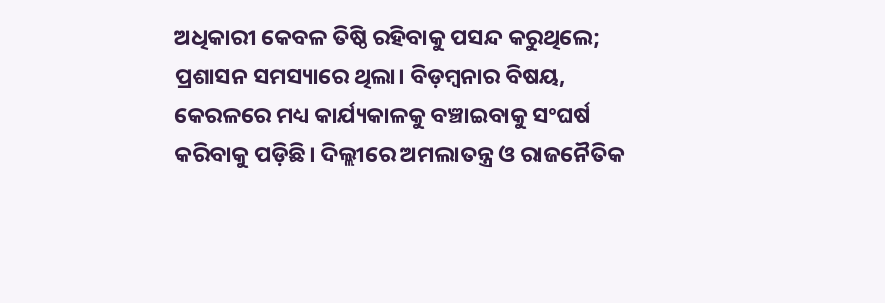ଅଧିକାରୀ କେବଳ ତିଷ୍ଠି ରହିବାକୁ ପସନ୍ଦ କରୁଥିଲେ; ପ୍ରଶାସନ ସମସ୍ୟାରେ ଥିଲା। ବିଡ଼ମ୍ବନାର ବିଷୟ, କେରଳରେ ମଧ୍ୟ କାର୍ଯ୍ୟକାଳକୁ ବଞ୍ଚାଇବାକୁ ସଂଘର୍ଷ କରିବାକୁ ପଡ଼ିଛି। ଦିଲ୍ଲୀରେ ଅମଲାତନ୍ତ୍ର ଓ ରାଜନୈତିକ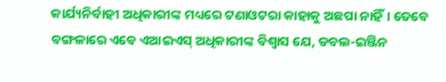କାର୍ଯ୍ୟନିର୍ବାହୀ ଅଧିକାରୀଙ୍କ ମଧ୍ୟରେ ଟଣାଓଟରା କାହାକୁ ଅଛପା ନାହିଁ। ତେବେ ବଙ୍ଗଳାରେ ଏବେ ଏଆଇଏସ୍‌ ଅଧିକାରୀଙ୍କ ବିଶ୍ୱାସ ଯେ, ଡବଲ-ଇଞ୍ଜିନ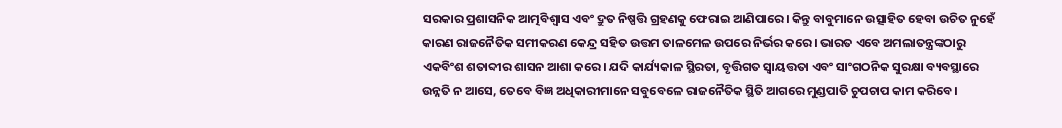ସରକାର ପ୍ରଶାସନିକ ଆତ୍ମବିଶ୍ୱାସ ଏବଂ ଦ୍ରୁତ ନିଷ୍ପତ୍ତି ଗ୍ରହଣକୁ ଫେରାଇ ଆଣିପାରେ। କିନ୍ତୁ ବାବୁମାନେ ଉତ୍ସାହିତ ହେବା ଉଚିତ ନୁହେଁ କାରଣ ରାଜନୈତିକ ସମୀକରଣ କେନ୍ଦ୍ର ସହିତ ଉତ୍ତମ ତାଳମେଳ ଉପରେ ନିର୍ଭର କରେ। ଭାରତ ଏବେ ଅମଲାତନ୍ତ୍ରଙ୍କଠାରୁ ଏକବିଂଶ ଶତାବ୍ଦୀର ଶାସନ ଆଶା କରେ। ଯଦି କାର୍ଯ୍ୟକାଳ ସ୍ଥିରତା, ବୃତ୍ତିଗତ ସ୍ବାୟତ୍ତତା ଏବଂ ସାଂଗଠନିକ ସୁରକ୍ଷା ବ୍ୟବସ୍ଥାରେ ଉନ୍ନତି ନ ଆସେ, ତେବେ ବିଜ୍ଞ ଅଧିକାରୀମାନେ ସବୁବେଳେ ରାଜନୈତିକ ସ୍ଥିତି ଆଗରେ ମୁଣ୍ଡପାତି ଚୁପଚାପ କାମ କରିବେ।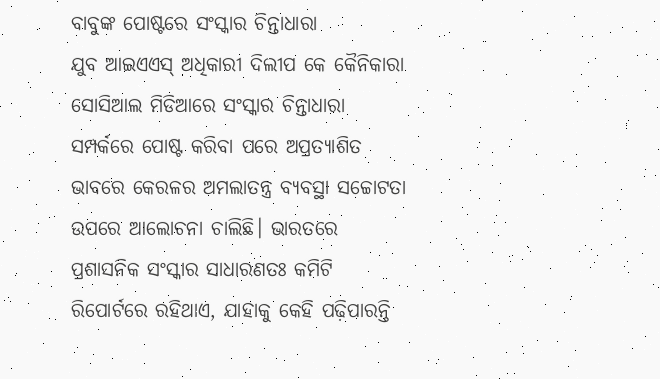ବାବୁଙ୍କ ପୋଷ୍ଟରେ ସଂସ୍କାର ଚିନ୍ତାଧାରା
ଯୁବ ଆଇଏଏସ୍‌ ଅଧିକାରୀ ଦିଲୀପ କେ କୈନିକାରା ସୋସିଆଲ ମିଡିଆରେ ସଂସ୍କାର ଚିନ୍ତାଧାରା ସମ୍ପର୍କରେ ପୋଷ୍ଟ କରିବା ପରେ ଅପ୍ରତ୍ୟାଶିତ ଭାବରେ କେରଳର ଅମଲାତନ୍ତ୍ର ବ୍ୟବସ୍ଥା ସଚ୍ଚୋଟତା ଉପରେ ଆଲୋଚନା ଚାଲିଛି। ଭାରତରେ ପ୍ରଶାସନିକ ସଂସ୍କାର ସାଧାରଣତଃ କମିଟି ରିପୋର୍ଟରେ ରହିଥାଏ, ଯାହାକୁ କେହି ପଢ଼ିପାରନ୍ତି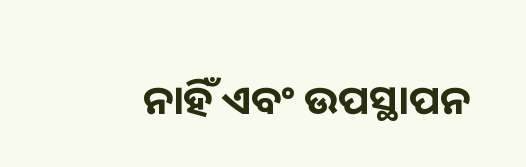ନାହିଁ ଏବଂ ଉପସ୍ଥାପନ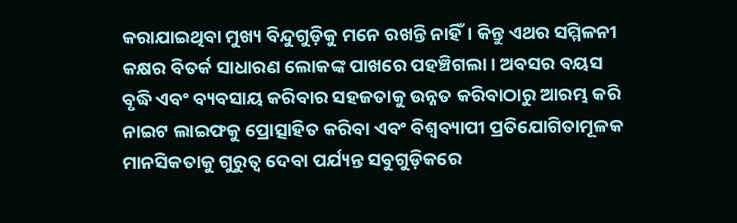କରାଯାଇଥିବା ମୁଖ୍ୟ ବିନ୍ଦୁଗୁଡ଼ିକୁ ମନେ ରଖନ୍ତି ନାହିଁ। କିନ୍ତୁ ଏଥର ସମ୍ମିଳନୀ କକ୍ଷର ବିତର୍କ ସାଧାରଣ ଲୋକଙ୍କ ପାଖରେ ପହଞ୍ଚିଗଲା। ଅବସର ବୟସ ବୃଦ୍ଧି ଏବଂ ବ୍ୟବସାୟ କରିବାର ସହଜତାକୁ ଉନ୍ନତ କରିବାଠାରୁ ଆରମ୍ଭ କରି ନାଇଟ ଲାଇଫକୁ ପ୍ରୋତ୍ସାହିତ କରିବା ଏବଂ ବିଶ୍ୱବ୍ୟାପୀ ପ୍ରତିଯୋଗିତାମୂଳକ ମାନସିକତାକୁ ଗୁରୁତ୍ୱ ଦେବା ପର୍ଯ୍ୟନ୍ତ ସବୁଗୁଡ଼ିକରେ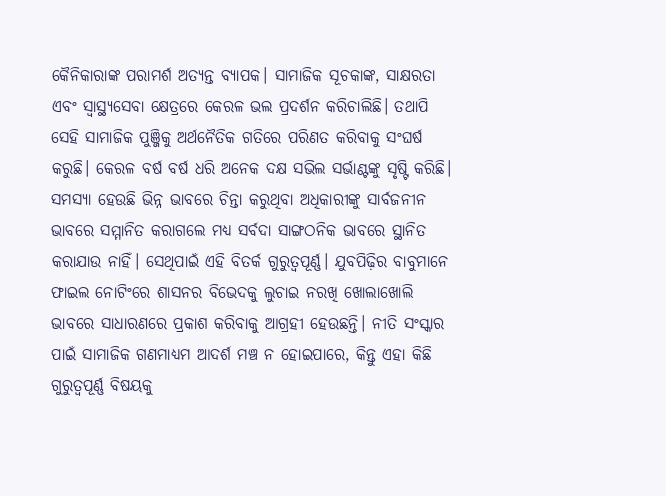କୈନିକାରାଙ୍କ ପରାମର୍ଶ ଅତ୍ୟନ୍ତ ବ୍ୟାପକ। ସାମାଜିକ ସୂଚକାଙ୍କ, ସାକ୍ଷରତା ଏବଂ ସ୍ବାସ୍ଥ୍ୟସେବା କ୍ଷେତ୍ରରେ କେରଳ ଭଲ ପ୍ରଦର୍ଶନ କରିଚାଲିଛି। ତଥାପି ସେହି ସାମାଜିକ ପୁଞ୍ଜିକୁ ଅର୍ଥନୈତିକ ଗତିରେ ପରିଣତ କରିବାକୁ ସଂଘର୍ଷ କରୁଛି। କେରଳ ବର୍ଷ ବର୍ଷ ଧରି ଅନେକ ଦକ୍ଷ ସଭିଲ ସର୍ଭାଣ୍ଟଙ୍କୁ ସୃଷ୍ଟି କରିଛି। ସମସ୍ୟା ହେଉଛି ଭିନ୍ନ ଭାବରେ ଚିନ୍ତା କରୁଥିବା ଅଧିକାରୀଙ୍କୁ ସାର୍ବଜନୀନ ଭାବରେ ସମ୍ମାନିତ କରାଗଲେ ମଧ୍ୟ ସର୍ବଦା ସାଙ୍ଗଠନିକ ଭାବରେ ସ୍ଥାନିତ କରାଯାଉ ନାହିଁ। ସେଥିପାଇଁ ଏହି ବିତର୍କ ଗୁରୁତ୍ୱପୂର୍ଣ୍ଣ। ଯୁବପିଢ଼ିର ବାବୁମାନେ ଫାଇଲ ନୋଟିଂରେ ଶାସନର ବିଭେଦକୁ ଲୁଚାଇ ନରଖି ଖୋଲାଖୋଲି ଭାବରେ ସାଧାରଣରେ ପ୍ରକାଶ କରିବାକୁ ଆଗ୍ରହୀ ହେଉଛନ୍ତି। ନୀତି ସଂସ୍କାର ପାଇଁ ସାମାଜିକ ଗଣମାଧ୍ୟମ ଆଦର୍ଶ ମଞ୍ଚ ନ ହୋଇପାରେ, କିନ୍ତୁ ଏହା କିଛି ଗୁରୁତ୍ୱପୂର୍ଣ୍ଣ ବିଷୟକୁ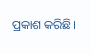ପ୍ରକାଶ କରିଛି।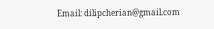Email: dilipcherian@gmail.com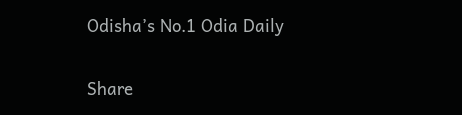Odisha’s No.1 Odia Daily

Share